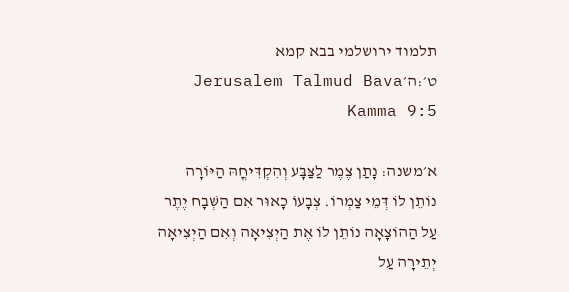תלמוד ירושלמי בבא קמא ט׳:ה׳Jerusalem Talmud Bava Kamma 9:5

א׳משנה: נָתַן צֶמֶר לַצַּבָּע וְהִקְדִּיחֳהּ הַיּוֹרָה נוֹתֵן לוֹ דְּמֵי צַמְרוֹ. צְבָעוֹ כָאוּר אִם הַשְּׁבָח יֶתֶר עַל הַהוֹצָאָה נוֹתֵן לוֹ אֶת הַיְצִיאָה וְאִם הַיְצִיאָה יְתֵירָה עַל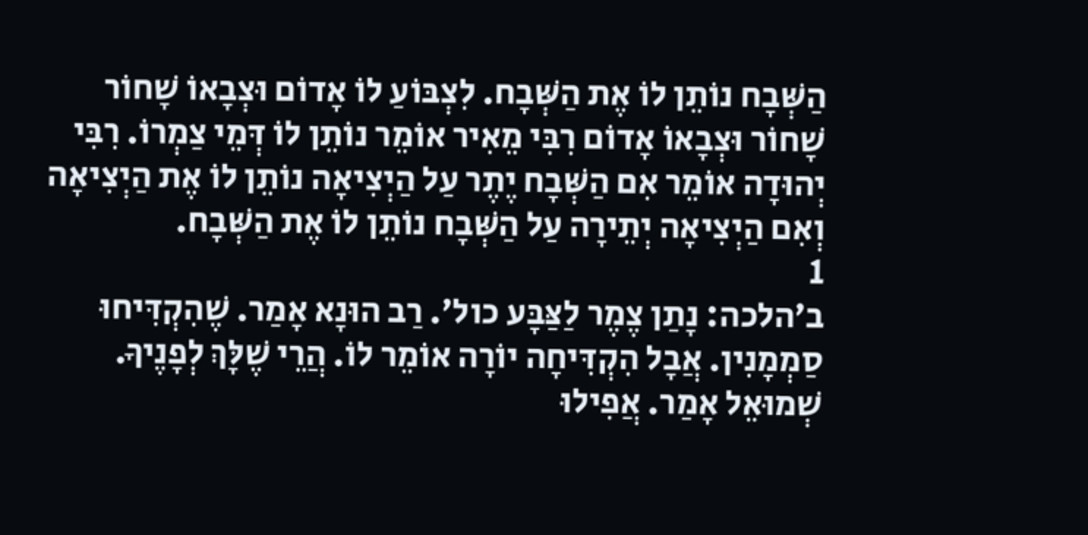הַשְּׁבָח נוֹתֵן לוֹ אֶת הַשְּׁבָח. לִצְבּוֹעַ לוֹ אָדוֹם וּצְבָאוֹ שָׁחוֹר שָׁחוֹר וּצְבָאוֹ אָדוֹם רִבִּי מֵאִיר אוֹמֵר נוֹתֵן לוֹ דְּמֵי צַמְרוֹ. רִבִּי יְהוּדָה אוֹמֵר אִם הַשְּׁבָח יֶתֶר עַל הַיְצִיאָה נוֹתֵן לוֹ אֶת הַיְצִיאָה וְאִם הַיְצִיאָה יְתֵירָה עַל הַשְּׁבָח נוֹתֵן לוֹ אֶת הַשְּׁבָח.
1
ב׳הלכה: נָתַן צֶמֶר לַצַּבָּע כול׳. רַב הוּנָא אָמַר. שֶׁהִקְדִּיחוּ סַמְמָנִין. אֲבָל הִקְדִּיחָה יוֹרָה אוֹמֵר לוֹ. הֲרֵי שֶׁלָּךְ לְפָנֶיךָ. שְׁמוּאֵל אָמַר. אֲפִילוּ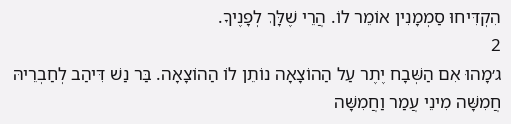הִקְדִּיחוּ סַמְמָנִין אוֹמֵר לוֹ. הֲרֵי שֶׁלָּךְ לְפָנֶיךָ.
2
ג׳מָהוּ אִם הַשְּׁבָח יֶתֶר עַל הַהוֹצָאָה נוֹתֵן לוֹ הַהוֹצָאָה. בַּר נַשׁ דִּיהַב לְחַבְרֵיהּ חֲמִשָּׁה מִינֵי עֲמַר וַחֲמִשָּׁה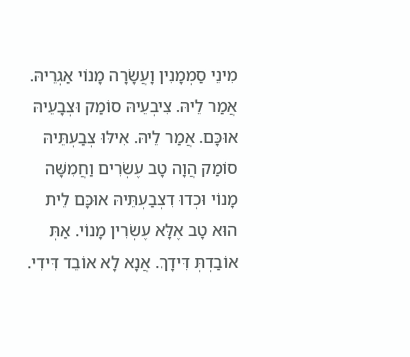מִינֵי סַמְמָנִין וָעֲשָׂרָה מָנוֹי אַגְרֵיהּ. אֲמַר לֵיהּ. צִיבְעֵיהּ סוֹמַק וּצְבָעֵיהּ אוּכָּם. אֲמַר לֵיהּ. אִילּוּ צְבַעְתֵּיהּ סוֹמַק הֲוָה טָב עֶשְׂרִים וַחֲמִשָּׁה מָנוֹי וּכְדוּ דִצְבַעְתֵּיהּ אוּכָּם לֵית הוּא טָב אֶלָּא עֶשְׂרִין מָנוֹי. אַתְּ אוֹבַדְתְּ דִּידָךְ. אֲנָא לָא אוֹבֵד דִּידִי.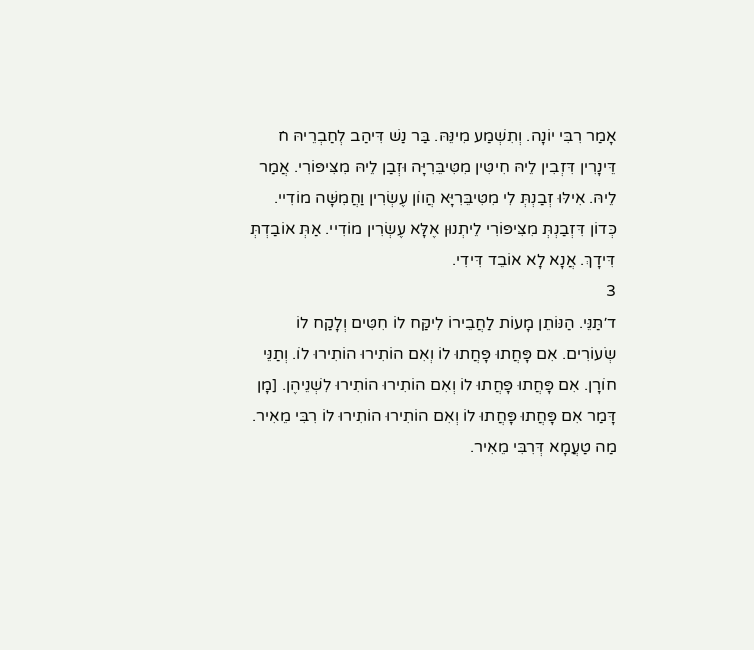אָמַר רִבִּי יוֹנָה. וְתִשְׁמַע מִינֵּהּ. בַּר נַשׁ דִּיהַב לְחַבְרֵיהּ ח̇ דֵּינָרִין דִּזְבִין לֵיהּ חִיטִּין מִטִּיבֵּרִיָּה וּזְבַן לֵיהּ מִצִּיפּוֹרִי. אֲמַר לֵיהּ. אִילּוּ זְבַנְתְּ לִי מִטִּיבֵּרִיָּא הֲווֹן עֶשְׂרִין וַחֲמִשָּׁה מוֹדִיי. כְּדוֹן דִּזְבַנְתְּ מִצִּיפּוֹרִי לֵיתְנוּן אֶלָּא עֶשְׂרִין מוֹדִיי. אַתְּ אוֹבַדְתְּ דִּידָךְ. אֲנָא לָא אוֹבֵד דִּידִי.
3
ד׳תַּנֵּי. הַנּוֹתֵן מָעוֹת לַחֲבֵירוֹ לִיקַּח לוֹ חִטִּים וְלָקַח לוֹ שְׂעוֹרִים. אִם פָּחֲתוּ פָּחֲתוּ לוֹ וְאִם הוֹתִירוּ הוֹתִירוּ לוֹ. וְתַנֵּי חוֹרָן. אִם פָּחֲתוּ פָּחֲתוּ לוֹ וְאִם הוֹתִירוּ הוֹתִירוּ לִשְׁנֵיהֶן. [מָן דָּמַר אִם פָּחֲתוּ פָּחֲתוּ לוֹ וְאִם הוֹתִירוּ הוֹתִירוּ לוֹ רִבִּי מֵאִיר. מַה טַעֲמָא דְּרִבִּי מֵאִיר.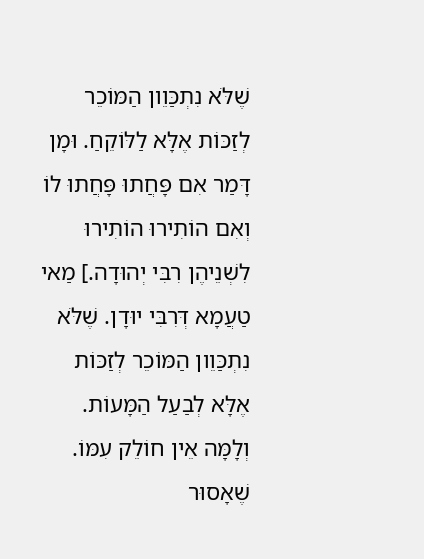שֶׁלֹּא נִתְכַּוֵון הַמּוֹכֵר לְזַכּוֹת אֶלָּא לַלּוֹקֵחַ. וּמָן דָּמַר אִם פָּחֲתוּ פָּחֲתוּ לוֹ וְאִם הוֹתִירוּ הוֹתִירוּ לִשְׁנֵיהֶן רִבִּי יְהוּדָה.] מַאי טַעֲמָא דְּרִבִּי יוּדָן. שֶׁלֹּא נִתְכַּוֵון הַמּוֹכֵר לְזַכּוֹת אֶלָּא לְבַעַל הַמָּעוֹת. וְלָמָּה אֵין חוֹלֵק עִמּוֹ. שֶׁאָסוּר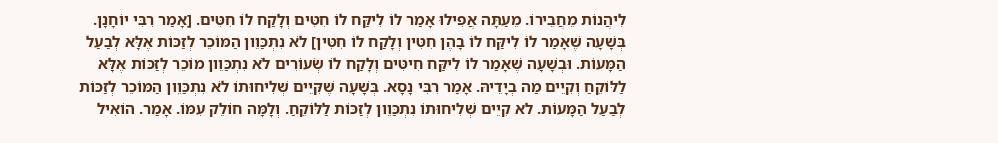לִיהֲנוֹת מֵחֲבֵירוֹ. מֵעַתָּה אֲפִילוּ אָמַר לוֹ לִיקַּח לוֹ חִטִּים וְלָקַח לוֹ חִטִּים. [אָמַר רִבִּי יוֹחָנָן. בְּשָׁעָה שֶׁאָמַר לוֹ לִיקַּח לוֹ בָהֶן חִטִּין וְלָקַח לוֹ חִטִּין] לֹא נִתְכַּוֵון הַמּוֹכֵר לְזַכּוֹת אֶלָּא לְבַעַל הַמָּעוֹת. וּבְשָׁעָה שֶׁאָמַר לוֹ לִיקַּח חִיטִּים וְלָקַח לוֹ שְׂעוֹרִים לֹא נִתְכַּוֵון מוֹכֵר לְזַכּוֹת אֶלָּא לַלּוֹקֵחַ וְקִיֵים מַה בְיָדֵיהּ. אָמַר רִבִּי נָסָא. בְּשָׁעָה שֶׁקִּיֵים שְׁלִיחוּתוֹ לֹא נִתְכַּוֵון הַמּוֹכֵר לְזַכּוֹת לְבַעַל הַמָּעוֹת. לא קִיֵים שְׁלִיחוּתוֹ נִתְכַּוֵון לְזַכּוֹת לַלּוֹקֵחַ. וְלָמָּה חוֹלֵק עִמּוֹ. אָמַר. הוֹאִיל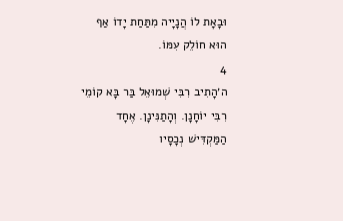וּבָאָת לוֹ הֲנָיָיה מִתַּחַת יָדוֹ אַף הוּא חוֹלֵק עִמּוֹ.
4
ה׳הָתִיב רִבִּי שְׁמוּאֵל בַּר בָּא קוֹמֵי רִבִּי יוֹחָנָן. וְהָתַנִּינָן. אֶחָד הַמַּקְדִּישׁ נְכָסָיו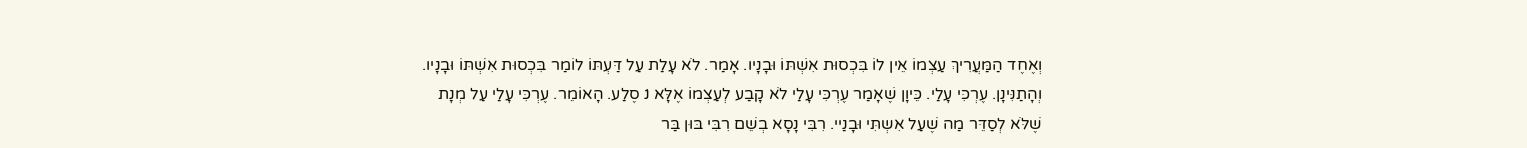וְאֶחֶד הַמַּעֲרִיךְ עַצְמוֹ אֵין לוֹ בִּכְסוּת אִשְׁתּוֹ וּבָנָיו. אָמַר. לֹא עָלַת עַל דַּעְתּוֹ לוֹמַר בִּכְסוּת אִשְׁתּוֹ וּבָנָיו. וְהָתַנִּינָן. עֶרְכִּי עָלַי. כֵּיוָן שֶׁאָמַר עֶרְכִּי עָלַי לֹא קָבַע לְעַצְמוֹ אֶלָּא נ̇ סֶלַע. הָאוֹמֵר. עֶרְכִּי עָלַי עַל מְנָת שֶׁלֹּא לְסַדֵּר מַה שֶׁעַל אִשְתִּי וּבָנַיי. רִבִּי נָסָא בְשֵׁם רִבִּי בּוּן בַּר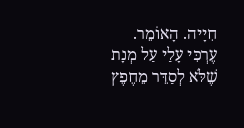חִיָיה. הָאוֹמֵר. עֶרְכִּי עָלַי עַל מְנָת שֶׁלֹּא לְסַדֵּר מֵחֶפֶץ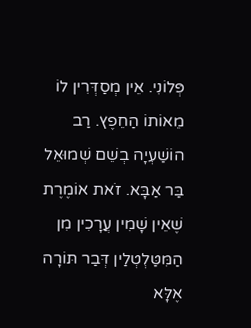פְּלוֹנִי. אֵין מְסַדְּרִין לוֹ מֵאוֹתוֹ הַחֵפֶץ. רַב הוֹשַׁעְיָה בְשֵׁם שְׁמוּאֵל בַּר אַבָּא. זֹאת אוֹמֶרֶת שֶׁאֵין שָׁמִין עֲרָכִין מִן הַמִּטַּלְטְלַין דְּבַר תּוֹרָה אֶלָּא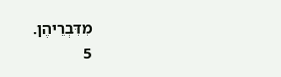מִדִּבְרֵיהֶן.
5